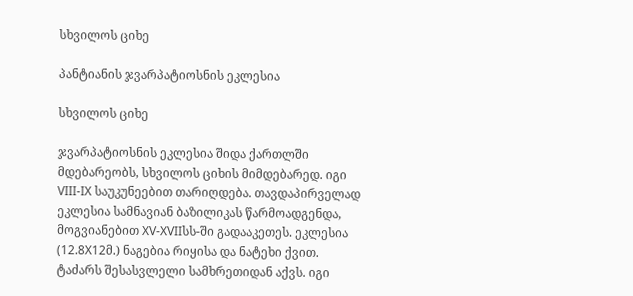სხვილოს ციხე

პანტიანის ჯვარპატიოსნის ეკლესია

სხვილოს ციხე

ჯვარპატიოსნის ეკლესია შიდა ქართლში მდებარეობს, სხვილოს ციხის მიმდებარედ. იგი VIII-IX საუკუნეებით თარიღდება. თავდაპირველად ეკლესია სამნავიან ბაზილიკას წარმოადგენდა, მოგვიანებით XV-XVIIსს-ში გადააკეთეს. ეკლესია (12.8X12მ.) ნაგებია რიყისა და ნატეხი ქვით. ტაძარს შესასვლელი სამხრეთიდან აქვს. იგი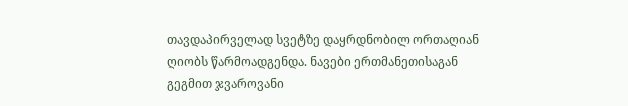თავდაპირველად სვეტზე დაყრდნობილ ორთაღიან ღიობს წარმოადგენდა. ნავები ერთმანეთისაგან გეგმით ჯვაროვანი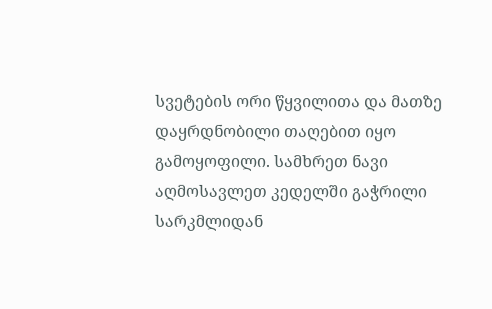სვეტების ორი წყვილითა და მათზე დაყრდნობილი თაღებით იყო გამოყოფილი. სამხრეთ ნავი აღმოსავლეთ კედელში გაჭრილი სარკმლიდან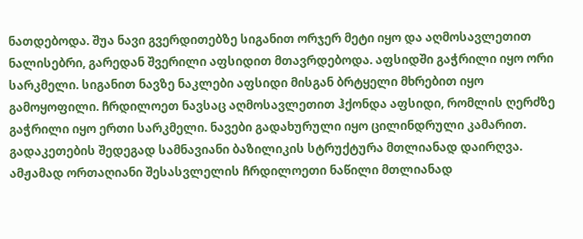ნათდებოდა. შუა ნავი გვერდითებზე სიგანით ორჯერ მეტი იყო და აღმოსავლეთით ნალისებრი, გარედან შვერილი აფსიდით მთავრდებოდა. აფსიდში გაჭრილი იყო ორი სარკმელი. სიგანით ნავზე ნაკლები აფსიდი მისგან ბრტყელი მხრებით იყო გამოყოფილი. ჩრდილოეთ ნავსაც აღმოსავლეთით ჰქონდა აფსიდი, რომლის ღერძზე გაჭრილი იყო ერთი სარკმელი. ნავები გადახურული იყო ცილინდრული კამარით. გადაკეთების შედეგად სამნავიანი ბაზილიკის სტრუქტურა მთლიანად დაირღვა. ამჟამად ორთაღიანი შესასვლელის ჩრდილოეთი ნაწილი მთლიანად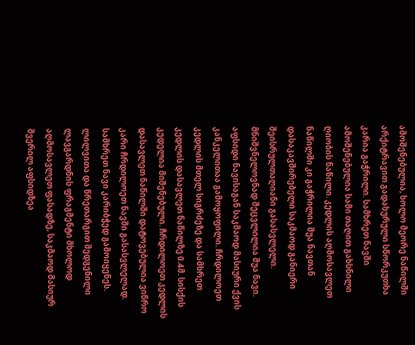ამოშენებულია, ხოლო მეორე ნაწილში არქიტრავით გადახურული სწორკუთხა კარია გაჭრილი. სამხრეთ ნავში ამოშენებულია სამი თაღით გახსნილი ღიობის ნაწილი. კედლის აღმოსავლეთ ნაწილში კი გაჭრილია შუა ნავთან დასაკავშირებელი საკმაოდ განიერი შეისრულთაღიანი გასასვლელი. მნიშვნელოვნად შეცვლილია შუა ნავი. აფსიდი ნავისაგან საკმაოდ მასიური ქვის კანკელითაა გამოყოფილი. ჩრდილოეთ კედლის მთელ სიგრძეზე და სამხრეთ კედლის დასავლეთ ნაწილზე 0.4მ. სისქის კედელია მიშენებული. ჩრდილოეთ კედლის დასავლეთ ნაწილში დატოვებულია ვიწრო კარი ჩრდილოეთ ნავში გასასვლელად. სამხრეთ ნავი კარიბჭედ გამოიყენეს. ლილვითა და წრეთარგით შედგენილი ლავგარდნის ფრაგმენტი მხოლოდ აღმოსავლეთ ფასადზე, საკმაოდ მასიურ შვერილ აფსიდზეა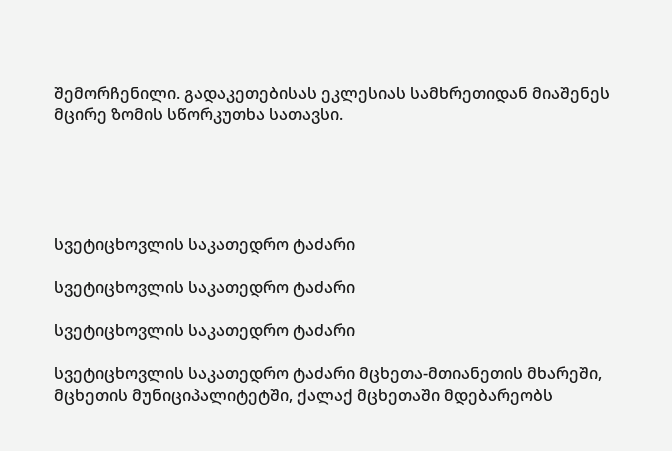შემორჩენილი. გადაკეთებისას ეკლესიას სამხრეთიდან მიაშენეს მცირე ზომის სწორკუთხა სათავსი.





სვეტიცხოვლის საკათედრო ტაძარი

სვეტიცხოვლის საკათედრო ტაძარი

სვეტიცხოვლის საკათედრო ტაძარი

სვეტიცხოვლის საკათედრო ტაძარი მცხეთა-მთიანეთის მხარეში, მცხეთის მუნიციპალიტეტში, ქალაქ მცხეთაში მდებარეობს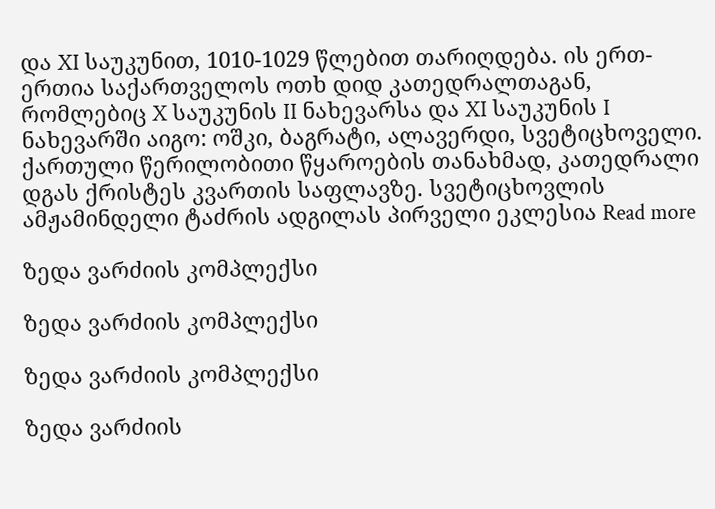და XI საუკუნით, 1010-1029 წლებით თარიღდება. ის ერთ-ერთია საქართველოს ოთხ დიდ კათედრალთაგან, რომლებიც X საუკუნის II ნახევარსა და XI საუკუნის I ნახევარში აიგო: ოშკი, ბაგრატი, ალავერდი, სვეტიცხოველი. ქართული წერილობითი წყაროების თანახმად, კათედრალი დგას ქრისტეს კვართის საფლავზე. სვეტიცხოვლის ამჟამინდელი ტაძრის ადგილას პირველი ეკლესია Read more

ზედა ვარძიის კომპლექსი

ზედა ვარძიის კომპლექსი

ზედა ვარძიის კომპლექსი

ზედა ვარძიის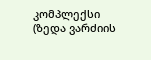კომპლექსი (ზედა ვარძიის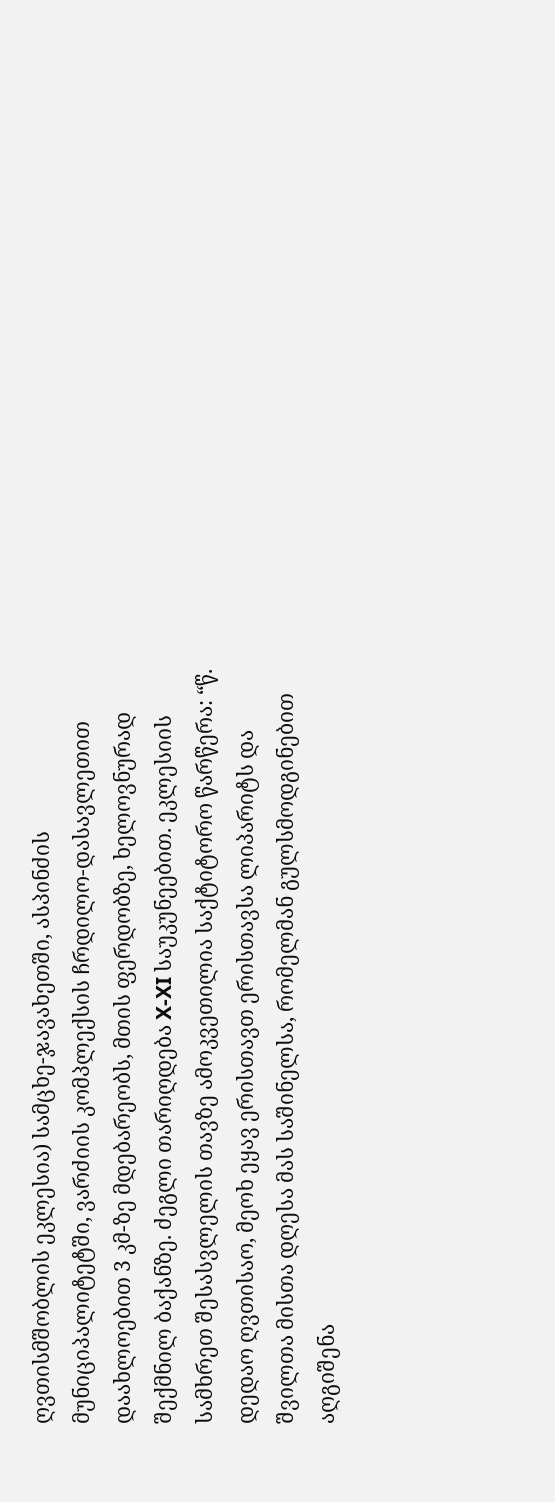ღვთისმშობლის ეკლესია) სამცხე-ჯავახეთში, ასპინძის მუნიციპალიტეტში, ვარძიის კომპლექსის ჩრდილო-დასავლეთით დაახლოებით 3 კმ-ზე მდებარეობს, მთის ფერდობზე, ხელოვნურად შექმნილ ბაქანზე. ძეგლი თარიღდება X-XI საუკუნეებით. ეკლესიის სამხრეთ შესასვლელის თავზე ამოკვეთილია საქტიტორო წარწერა: “წ. დედაო ღვთისაო, მეოხ ეყავ ერისთავთ ერისთავსა ლიპარიტს და შვილთა მისთა დღესა მას საშინელსა, რომელმან გულსმოდგინებით აღგიშენა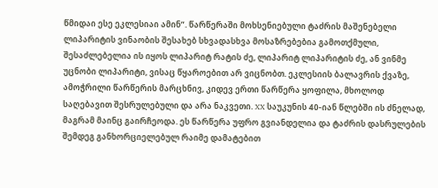წმიდაი ესე ეკლესიაი ამინ”. წარწერაში მოხსენიებული ტაძრის მაშენებელი ლიპარიტის ვინაობის შესახებ სხვადასხვა მოსაზრებებია გამოთქმული, შესაძლებელია ის იყოს ლიპარიტ რატის ძე, ლიპარიტ ლიპარიტის ძე, ან ვინმე უცნობი ლიპარიტი, ვისაც წყაროებით არ ვიცნობთ. ეკლესიის ბალავრის ქვაზე, ამოჭრილი წარწერის მარცხნივ, კიდევ ერთი წარწერა ყოფილა, მხოლოდ საღებავით შესრულებული და არა ნაკვეთი. XX საუკუნის 40-იან წლებში ის ძნელად, მაგრამ მაინც გაირჩეოდა. ეს წარწერა უფრო გვიანდელია და ტაძრის დასრულების შემდეგ განხორციელებულ რაიმე დამატებით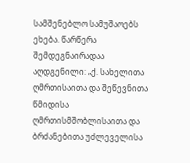სამშენებლო სამუშაოებს ეხება. წარწერა შემდეგნაირადაა აღდგენილი: „ქ. სახელითა ღმრთისაითა და შეწევნითა წმიდისა ღმრთისმშობლისაითა და ბრძანებითა უძლეველისა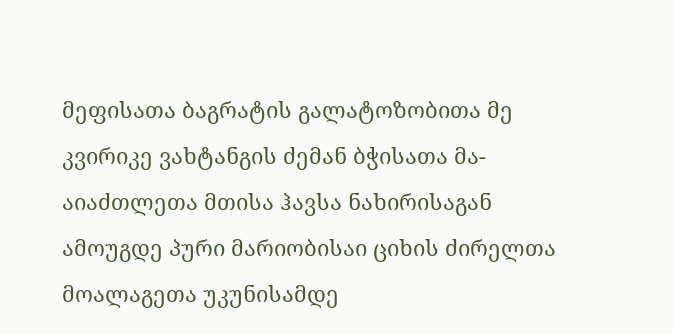მეფისათა ბაგრატის გალატოზობითა მე კვირიკე ვახტანგის ძემან ბჭისათა მა-აიაძთლეთა მთისა ჰავსა ნახირისაგან ამოუგდე პური მარიობისაი ციხის ძირელთა მოალაგეთა უკუნისამდე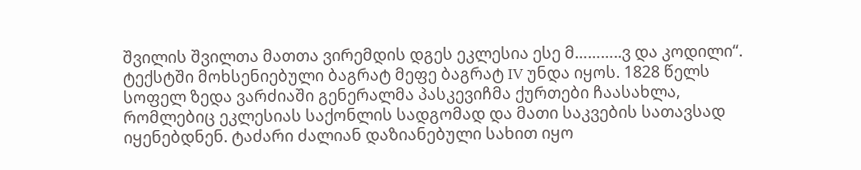შვილის შვილთა მათთა ვირემდის დგეს ეკლესია ესე მ………..ვ და კოდილი“. ტექსტში მოხსენიებული ბაგრატ მეფე ბაგრატ IV უნდა იყოს. 1828 წელს სოფელ ზედა ვარძიაში გენერალმა პასკევიჩმა ქურთები ჩაასახლა, რომლებიც ეკლესიას საქონლის სადგომად და მათი საკვების სათავსად იყენებდნენ. ტაძარი ძალიან დაზიანებული სახით იყო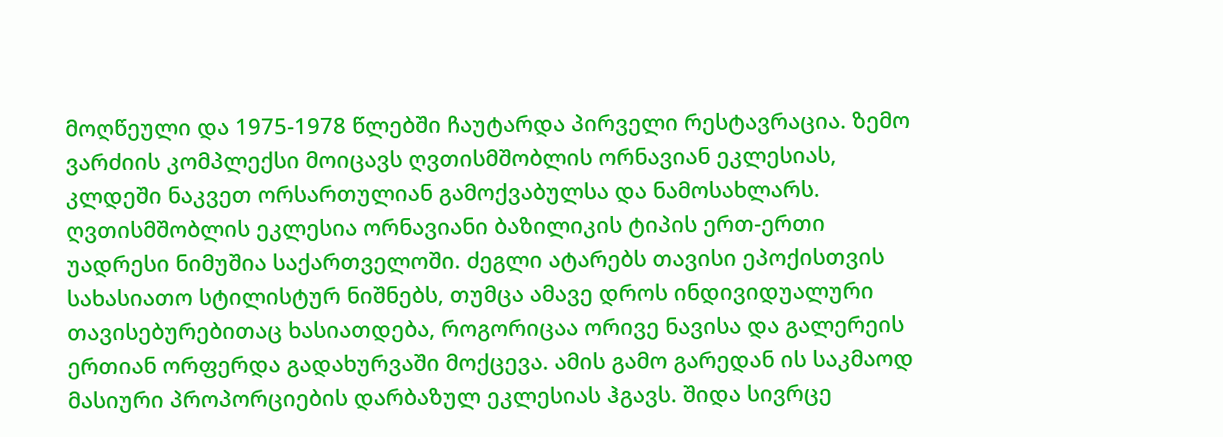მოღწეული და 1975-1978 წლებში ჩაუტარდა პირველი რესტავრაცია. ზემო ვარძიის კომპლექსი მოიცავს ღვთისმშობლის ორნავიან ეკლესიას, კლდეში ნაკვეთ ორსართულიან გამოქვაბულსა და ნამოსახლარს. ღვთისმშობლის ეკლესია ორნავიანი ბაზილიკის ტიპის ერთ-ერთი უადრესი ნიმუშია საქართველოში. ძეგლი ატარებს თავისი ეპოქისთვის სახასიათო სტილისტურ ნიშნებს, თუმცა ამავე დროს ინდივიდუალური თავისებურებითაც ხასიათდება, როგორიცაა ორივე ნავისა და გალერეის ერთიან ორფერდა გადახურვაში მოქცევა. ამის გამო გარედან ის საკმაოდ მასიური პროპორციების დარბაზულ ეკლესიას ჰგავს. შიდა სივრცე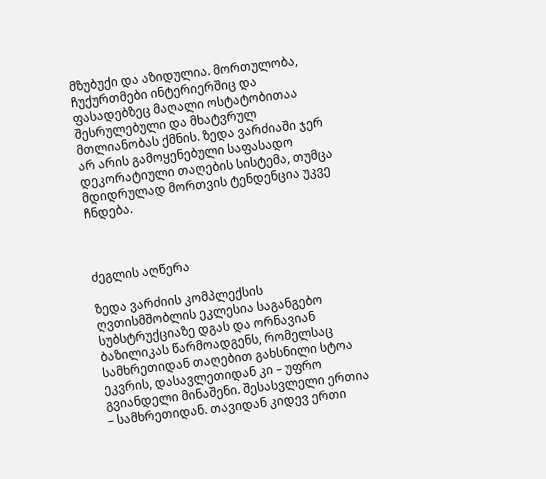მზუბუქი და აზიდულია. მორთულობა, ჩუქურთმები ინტერიერშიც და ფასადებზეც მაღალი ოსტატობითაა შესრულებული და მხატვრულ მთლიანობას ქმნის. ზედა ვარძიაში ჯერ არ არის გამოყენებული საფასადო დეკორატიული თაღების სისტემა, თუმცა მდიდრულად მორთვის ტენდენცია უკვე ჩნდება.



ძეგლის აღწერა

ზედა ვარძიის კომპლექსის ღვთისმშობლის ეკლესია საგანგებო სუბსტრუქციაზე დგას და ორნავიან ბაზილიკას წარმოადგენს, რომელსაც სამხრეთიდან თაღებით გახსნილი სტოა ეკვრის, დასავლეთიდან კი – უფრო გვიანდელი მინაშენი. შესასვლელი ერთია – სამხრეთიდან. თავიდან კიდევ ერთი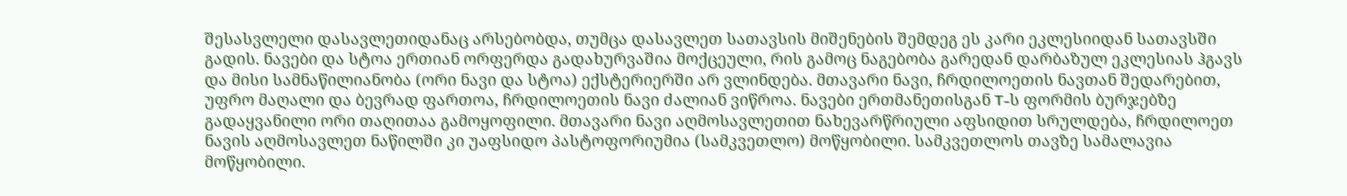შესასვლელი დასავლეთიდანაც არსებობდა, თუმცა დასავლეთ სათავსის მიშენების შემდეგ ეს კარი ეკლესიიდან სათავსში გადის. ნავები და სტოა ერთიან ორფერდა გადახურვაშია მოქცეული, რის გამოც ნაგებობა გარედან დარბაზულ ეკლესიას ჰგავს და მისი სამნაწილიანობა (ორი ნავი და სტოა) ექსტერიერში არ ვლინდება. მთავარი ნავი, ჩრდილოეთის ნავთან შედარებით, უფრო მაღალი და ბევრად ფართოა, ჩრდილოეთის ნავი ძალიან ვიწროა. ნავები ერთმანეთისგან T-ს ფორმის ბურჯებზე გადაყვანილი ორი თაღითაა გამოყოფილი. მთავარი ნავი აღმოსავლეთით ნახევარწრიული აფსიდით სრულდება, ჩრდილოეთ ნავის აღმოსავლეთ ნაწილში კი უაფსიდო პასტოფორიუმია (სამკვეთლო) მოწყობილი. სამკვეთლოს თავზე სამალავია მოწყობილი.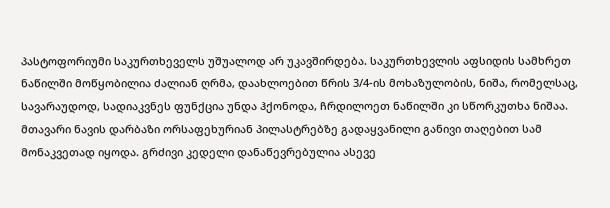პასტოფორიუმი საკურთხეველს უშუალოდ არ უკავშირდება. საკურთხევლის აფსიდის სამხრეთ ნაწილში მოწყობილია ძალიან ღრმა, დაახლოებით წრის 3/4-ის მოხაზულობის, ნიშა, რომელსაც, სავარაუდოდ, სადიაკვნეს ფუნქცია უნდა ჰქონოდა, ჩრდილოეთ ნაწილში კი სწორკუთხა ნიშაა. მთავარი ნავის დარბაზი ორსაფეხურიან პილასტრებზე გადაყვანილი განივი თაღებით სამ მონაკვეთად იყოდა. გრძივი კედელი დანაწევრებულია ასევე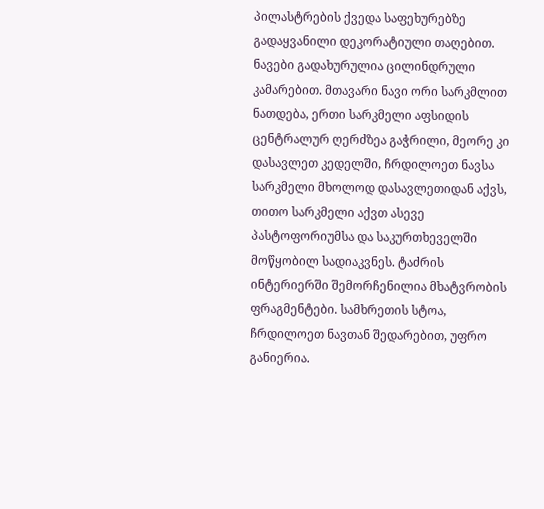პილასტრების ქვედა საფეხურებზე გადაყვანილი დეკორატიული თაღებით. ნავები გადახურულია ცილინდრული კამარებით. მთავარი ნავი ორი სარკმლით ნათდება, ერთი სარკმელი აფსიდის ცენტრალურ ღერძზეა გაჭრილი, მეორე კი დასავლეთ კედელში, ჩრდილოეთ ნავსა სარკმელი მხოლოდ დასავლეთიდან აქვს, თითო სარკმელი აქვთ ასევე პასტოფორიუმსა და საკურთხეველში მოწყობილ სადიაკვნეს. ტაძრის ინტერიერში შემორჩენილია მხატვრობის ფრაგმენტები. სამხრეთის სტოა, ჩრდილოეთ ნავთან შედარებით, უფრო განიერია.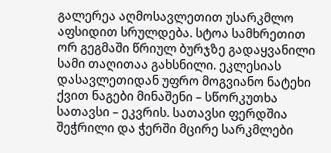გალერეა აღმოსავლეთით უსარკმლო აფსიდით სრულდება. სტოა სამხრეთით ორ გეგმაში წრიულ ბურჯზე გადაყვანილი სამი თაღითაა გახსნილი. ეკლესიას დასავლეთიდან უფრო მოგვიანო ნატეხი ქვით ნაგები მინაშენი – სწორკუთხა სათავსი – ეკვრის. სათავსი ფერდშია შეჭრილი და ჭერში მცირე სარკმლები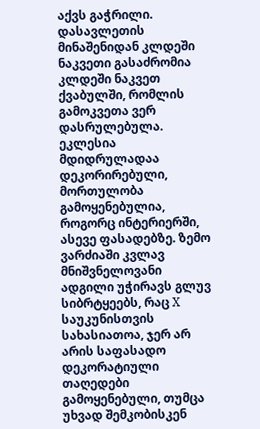აქვს გაჭრილი. დასავლეთის მინაშენიდან კლდეში ნაკვეთი გასაძრომია კლდეში ნაკვეთ ქვაბულში, რომლის გამოკვეთა ვერ დასრულებულა. ეკლესია მდიდრულადაა დეკორირებული, მორთულობა გამოყენებულია, როგორც ინტერიერში, ასევე ფასადებზე. ზემო ვარძიაში კვლავ მნიშვნელოვანი ადგილი უჭირავს გლუვ სიბრტყეებს, რაც X საუკუნისთვის სახასიათოა, ჯერ არ არის საფასადო დეკორატიული თაღედები გამოყენებული, თუმცა უხვად შემკობისკენ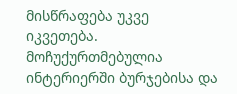მისწრაფება უკვე იკვეთება. მოჩუქურთმებულია ინტერიერში ბურჯებისა და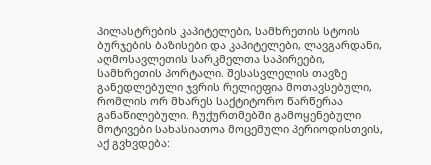პილასტრების კაპიტელები, სამხრეთის სტოის ბურჯების ბაზისები და კაპიტელები, ლავგარდანი, აღმოსავლეთის სარკმელთა საპირეები, სამხრეთის პორტალი. შესასვლელის თავზე განედლებული ჯვრის რელიეფია მოთავსებული, რომლის ორ მხარეს საქტიტორო წარწერაა განაწილებული. ჩუქურთმებში გამოყენებული მოტივები სახასიათოა მოცემული პერიოდისთვის, აქ გვხვდება: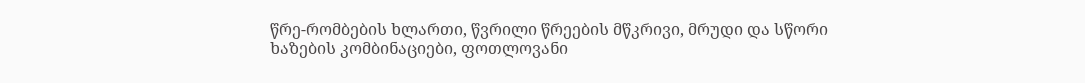წრე-რომბების ხლართი, წვრილი წრეების მწკრივი, მრუდი და სწორი ხაზების კომბინაციები, ფოთლოვანი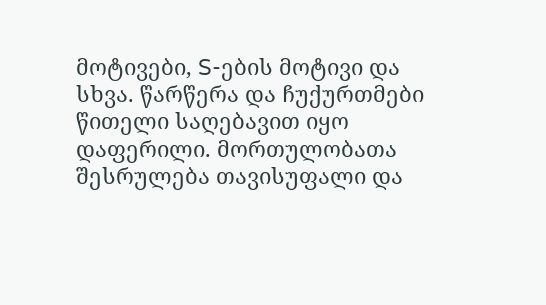მოტივები, S-ების მოტივი და სხვა. წარწერა და ჩუქურთმები წითელი საღებავით იყო დაფერილი. მორთულობათა შესრულება თავისუფალი და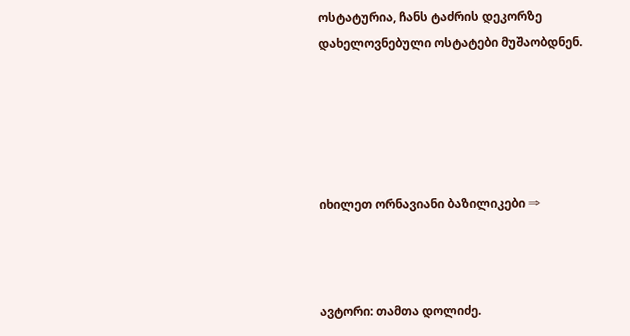ოსტატურია, ჩანს ტაძრის დეკორზე დახელოვნებული ოსტატები მუშაობდნენ.





იხილეთ ორნავიანი ბაზილიკები ⇒



ავტორი: თამთა დოლიძე.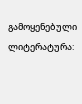გამოყენებული ლიტერატურა: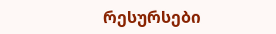რესურსები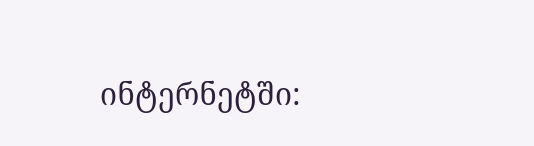ინტერნეტში: